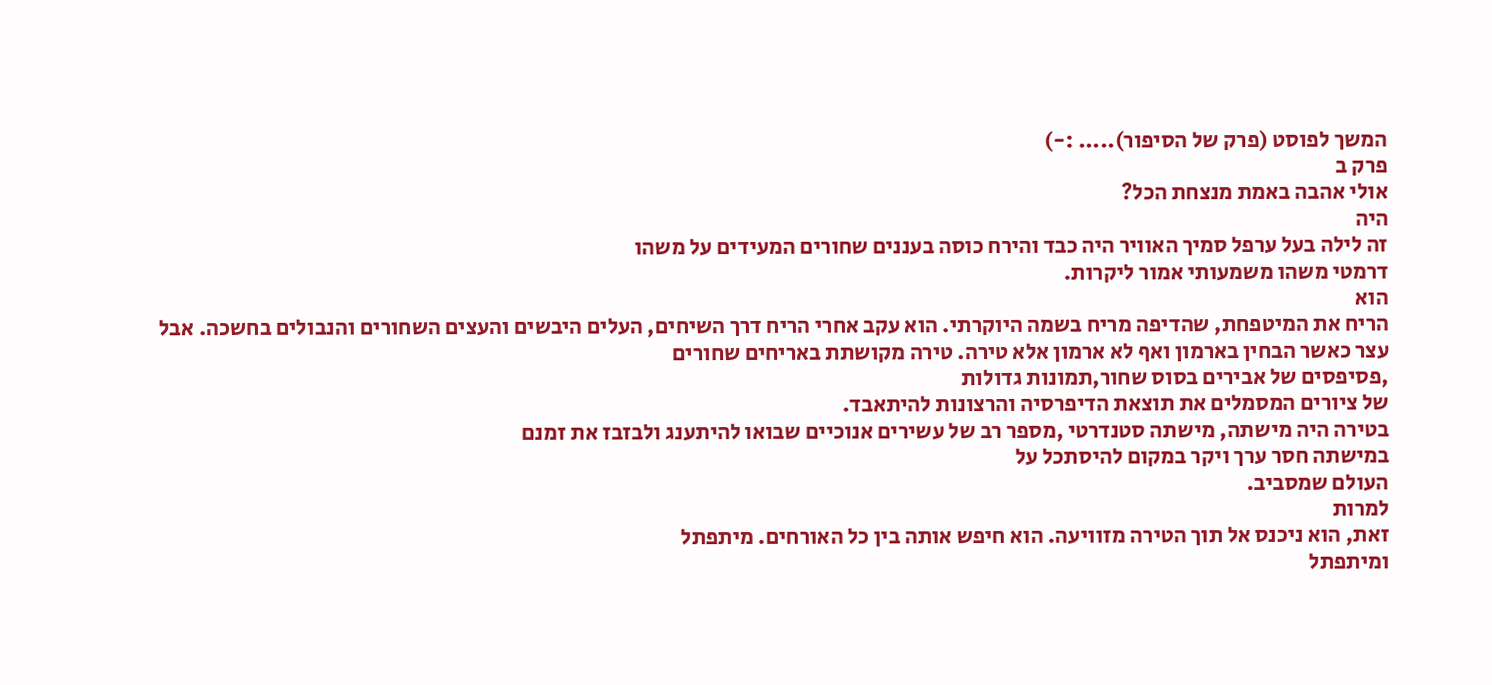המשך לפוסט (פרק של הסיפור)..... :-)
פרק ב
אולי אהבה באמת מנצחת הכל?
היה
זה לילה בעל ערפל סמיך האוויר היה כבד והירח כוסה בעננים שחורים המעידים על משהו
דרמטי משהו משמעותי אמור ליקרות.
הוא
הריח את המיטפחת, שהדיפה מריח בשמה היוקרתי. הוא עקב אחרי הריח דרך השיחים, העלים היבשים והעצים השחורים והנבולים בחשכה. אבל
עצר כאשר הבחין בארמון ואף לא ארמון אלא טירה. טירה מקושתת באריחים שחורים
,פסיפסים של אבירים בסוס שחור,תמונות גדולות
של ציורים המסמלים את תוצאת הדיפרסיה והרצונות להיתאבד.
בטירה היה מישתה, מישתה סטנדרטי ,מספר רב של עשירים אנוכיים שבואו להיתענג ולבזבז את זמנם
במישתה חסר ערך ויקר במקום להיסתכל על
העולם שמסביב.
למרות
זאת, הוא ניכנס אל תוך הטירה מזוויעה. הוא חיפש אותה בין כל האורחים. מיתפתל
ומיתפתל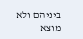ביניהם ולא מוצא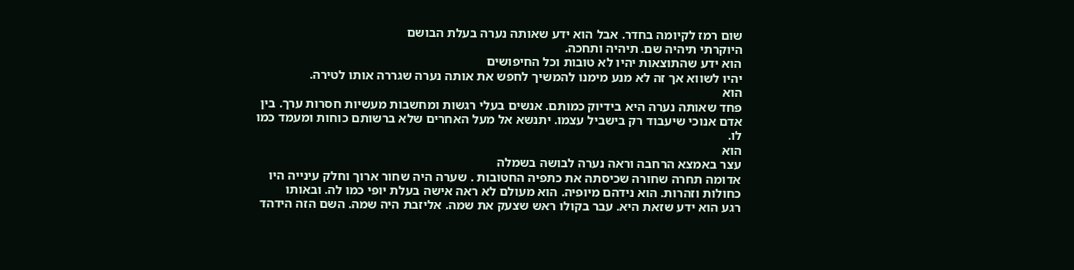שום רמז לקיומה בחדר. אבל הוא ידע שאותה נערה בעלת הבושם
היוקרתי תיהיה שם. תיהיה ותחכה.
הוא ידע שהתוצאות יהיו לא טובות וכל החיפושים
יהיו לשווא אך זה לא מנע מימנו להמשיך לחפש את אותה נערה שגררה אותו לטירה.
הוא
פחד שאותה נערה היא בידיוק כמותם. אנשים בעלי רגשות ומחשבות מעשיות חסרות ערך. בין
אדם אנוכי שיעבוד רק בישביל עצמו. יתנשא אל מעל האחרים שלא ברשותם כוחות ומעמד כמו
לו.
הוא
עצר באמצא הרחבה וראה נערה לבושה בשמלה
אדומה תחרה שחורה שכיסתה את כתפיה החטובות . שערה היה שחור ארוך וחלק עינייה היו
כחולות וזהרות. הוא נידהם מיופיה. הוא מעולם לא ראה אישה בעלת יופי כמו לה. ובאותו
רגע הוא ידע שזאת היא. עבר בקולו ראש שצעק את שמה. אליזבת היה שמה. השם הזה הידהד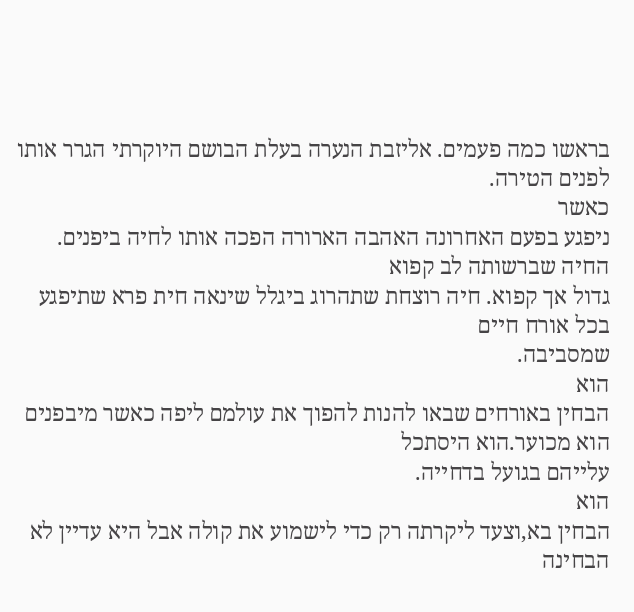בראשו כמה פעמים. אליזבת הנערה בעלת הבושם היוקרתי הגרר אותו לפנים הטירה.
כאשר
ניפגע בפעם האחרונה האהבה הארורה הפכה אותו לחיה ביפנים. החיה שברשותה לב קפוא
גדול אך קפוא. חיה רוצחת שתהרוג ביגלל שינאה חית פרא שתיפגע בכל אורח חיים
שמסביבה.
הוא
הבחין באורחים שבאו להנות להפוך את עולמם ליפה כאשר מיבפנים הוא מכוער.הוא היסתכל
עלייהם בגועל בדחייה.
הוא
הבחין בא,וצעד ליקרתה רק כדי לישמוע את קולה אבל היא עדיין לא הבחינה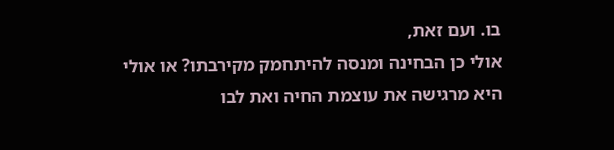בו. ועם זאת,
אולי כן הבחינה ומנסה להיתחמק מקירבתו? או אולי היא מרגישה את עוצמת החיה ואת לבו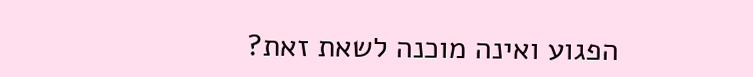הפגוע ואינה מוכנה לשאת זאת?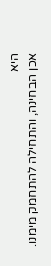היא
אכן הבחינה, והתחילה להתחמק מימנו.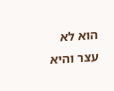הוא לא עצר והיא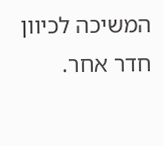המשיכה לכיוון חדר אחר.